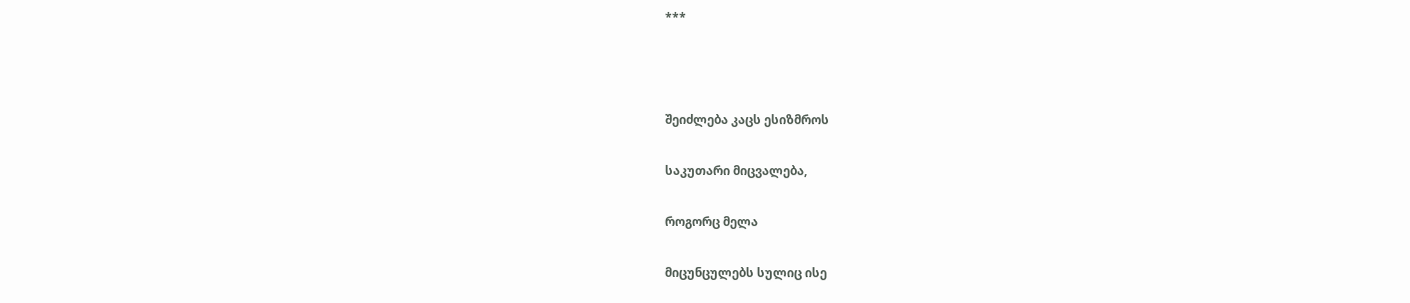***



შეიძლება კაცს ესიზმროს

საკუთარი მიცვალება,

როგორც მელა

მიცუნცულებს სულიც ისე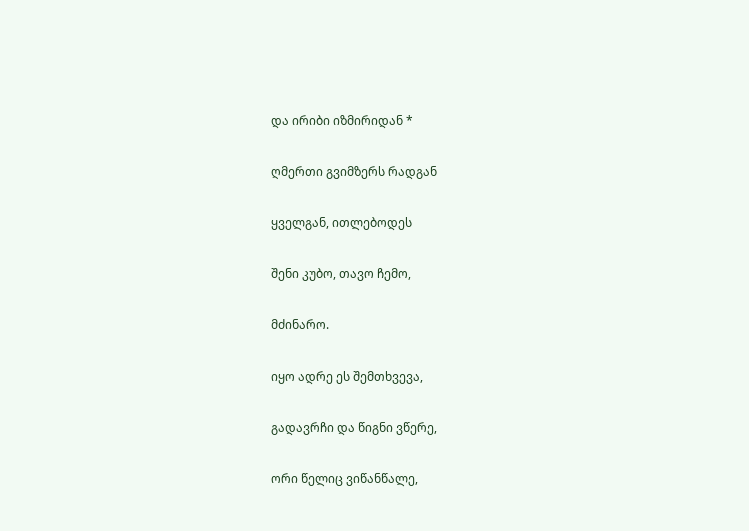და ირიბი იზმირიდან *

ღმერთი გვიმზერს რადგან

ყველგან, ითლებოდეს

შენი კუბო, თავო ჩემო,

მძინარო.

იყო ადრე ეს შემთხვევა,

გადავრჩი და წიგნი ვწერე,

ორი წელიც ვიწანწალე,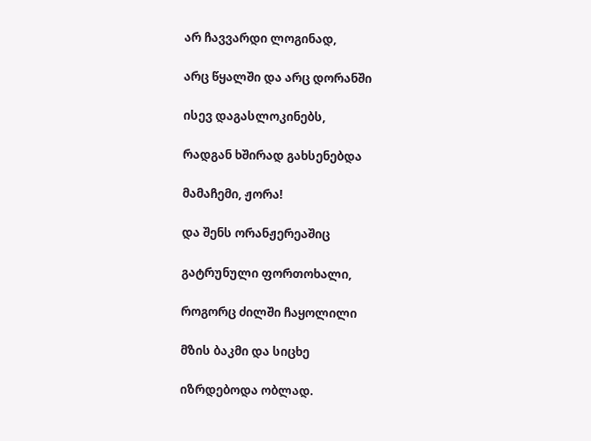არ ჩავვარდი ლოგინად,

არც წყალში და არც დორანში

ისევ დაგასლოკინებს,

რადგან ხშირად გახსენებდა

მამაჩემი, ჟორა!

და შენს ორანჟერეაშიც

გატრუნული ფორთოხალი,

როგორც ძილში ჩაყოლილი

მზის ბაკმი და სიცხე

იზრდებოდა ობლად.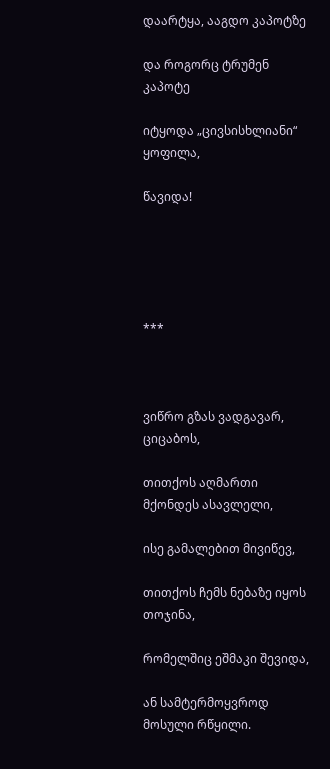დაარტყა, ააგდო კაპოტზე

და როგორც ტრუმენ კაპოტე

იტყოდა „ცივსისხლიანი“ ყოფილა,

წავიდა!





***



ვიწრო გზას ვადგავარ, ციცაბოს,

თითქოს აღმართი მქონდეს ასავლელი,

ისე გამალებით მივიწევ,

თითქოს ჩემს ნებაზე იყოს თოჯინა,

რომელშიც ეშმაკი შევიდა,

ან სამტერმოყვროდ მოსული რწყილი.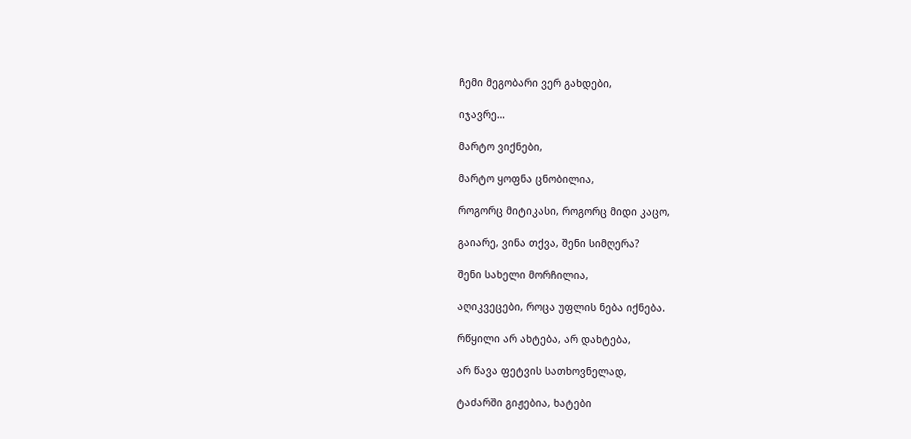ჩემი მეგობარი ვერ გახდები,

იჯავრე…

მარტო ვიქნები,

მარტო ყოფნა ცნობილია,

როგორც მიტიკასი, როგორც მიდი კაცო,

გაიარე, ვინა თქვა, შენი სიმღერა?

შენი სახელი მორჩილია,

აღიკვეცები, როცა უფლის ნება იქნება.

რწყილი არ ახტება, არ დახტება,

არ წავა ფეტვის სათხოვნელად,

ტაძარში გიჟებია, ხატები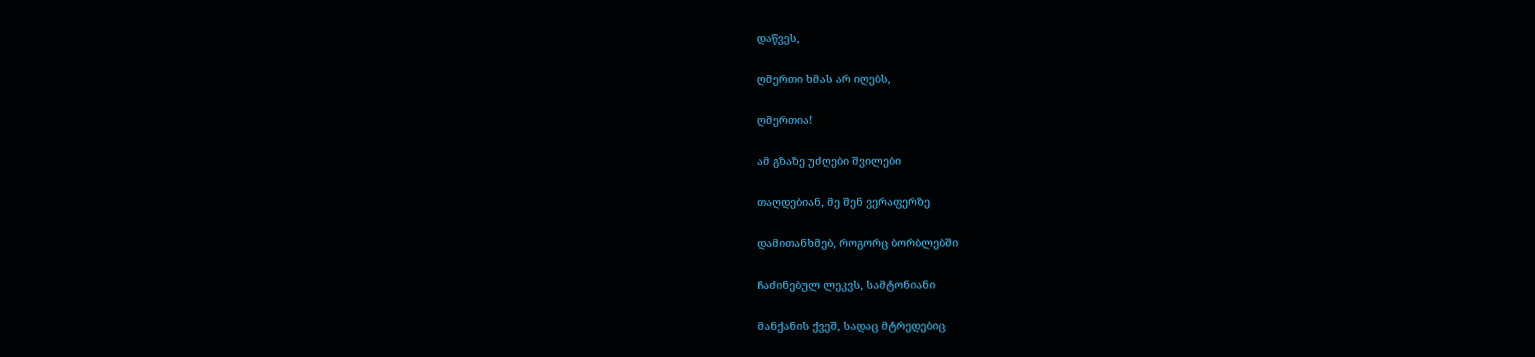დაწვეს,

ღმერთი ხმას არ იღებს,

ღმერთია!

ამ გზაზე უძღები შვილები

თაღდებიან, მე შენ ვერაფერზე

დამითანხმებ, როგორც ბორბლებში

ჩაძინებულ ლეკვს, სამტონიანი

მანქანის ქვეშ, სადაც მტრედებიც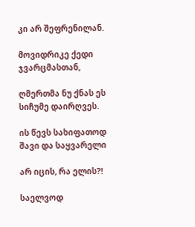კი არ შეფრენილან.

მოვიდრიკე ქედი ჯვარცმასთან,

ღმერთმა ნუ ქნას ეს სიჩუმე დაირღვეს.

ის წევს სახიფათოდ შავი და საყვარელი

არ იცის, რა ელის?!

საელვოდ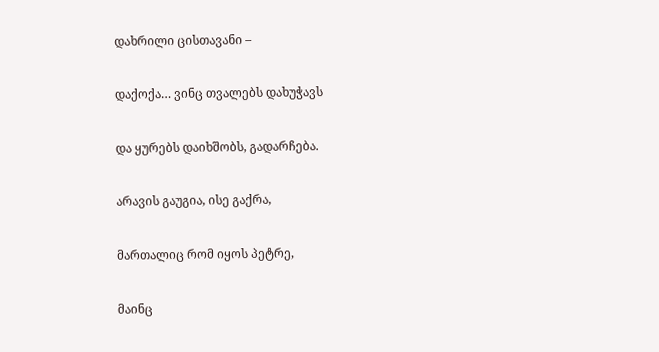დახრილი ცისთავანი –

დაქოქა… ვინც თვალებს დახუჭავს

და ყურებს დაიხშობს, გადარჩება.

არავის გაუგია, ისე გაქრა,

მართალიც რომ იყოს პეტრე,

მაინც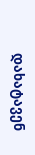დახატავენ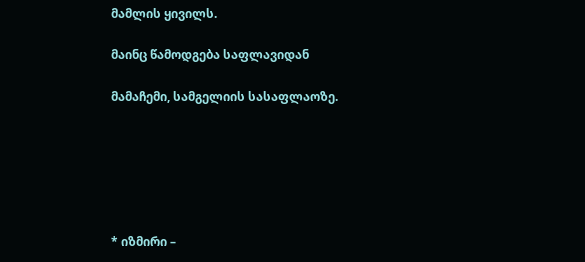მამლის ყივილს.

მაინც წამოდგება საფლავიდან

მამაჩემი, სამგელიის სასაფლაოზე.






* იზმირი –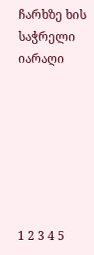ჩარხზე ხის საჭრელი იარაღი







1 2 3 4 5